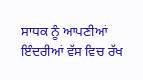ਸਾਧਕ ਨੂੰ ਆਪਣੀਆਂ ਇੰਦਰੀਆਂ ਵੱਸ ਵਿਚ ਰੱਖ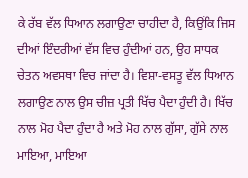ਕੇ ਰੱਬ ਵੱਲ ਧਿਆਨ ਲਗਾਉਣਾ ਚਾਹੀਦਾ ਹੈ, ਕਿਉਂਕਿ ਜਿਸ ਦੀਆਂ ਇੰਦਰੀਆਂ ਵੱਸ ਵਿਚ ਹੁੰਦੀਆਂ ਹਨ, ਉਹ ਸਾਧਕ ਚੇਤਨ ਅਵਸਥਾ ਵਿਚ ਜਾਂਦਾ ਹੈ। ਵਿਸ਼ਾ-ਵਸਤੂ ਵੱਲ ਧਿਆਨ ਲਗਾਉਣ ਨਾਲ ਉਸ ਚੀਜ਼ ਪ੍ਰਤੀ ਖਿੱਚ ਪੈਦਾ ਹੁੰਦੀ ਹੈ। ਖਿੱਚ ਨਾਲ ਮੋਹ ਪੈਦਾ ਹੁੰਦਾ ਹੈ ਅਤੇ ਮੋਹ ਨਾਲ ਗੁੱਸਾ, ਗੁੱਸੇ ਨਾਲ ਮਾਇਆ, ਮਾਇਆ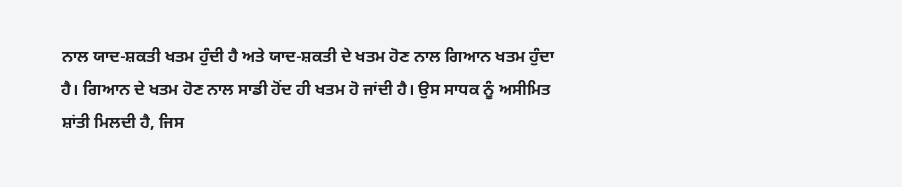ਨਾਲ ਯਾਦ-ਸ਼ਕਤੀ ਖਤਮ ਹੁੰਦੀ ਹੈ ਅਤੇ ਯਾਦ-ਸ਼ਕਤੀ ਦੇ ਖਤਮ ਹੋਣ ਨਾਲ ਗਿਆਨ ਖਤਮ ਹੁੰਦਾ ਹੈ। ਗਿਆਨ ਦੇ ਖਤਮ ਹੋਣ ਨਾਲ ਸਾਡੀ ਹੋਂਦ ਹੀ ਖਤਮ ਹੋ ਜਾਂਦੀ ਹੈ। ਉਸ ਸਾਧਕ ਨੂੰ ਅਸੀਮਿਤ ਸ਼ਾਂਤੀ ਮਿਲਦੀ ਹੈ, ਜਿਸ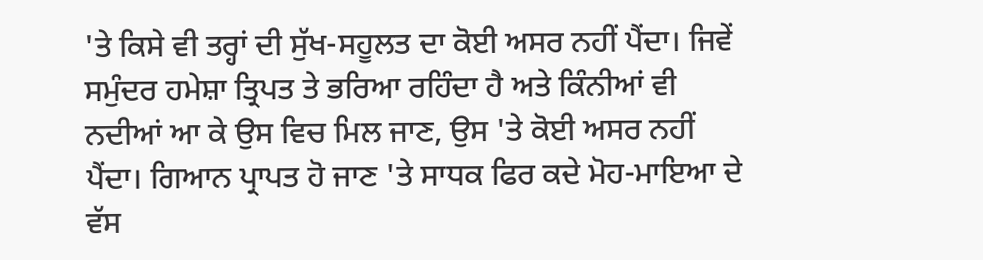'ਤੇ ਕਿਸੇ ਵੀ ਤਰ੍ਹਾਂ ਦੀ ਸੁੱਖ-ਸਹੂਲਤ ਦਾ ਕੋਈ ਅਸਰ ਨਹੀਂ ਪੈਂਦਾ। ਜਿਵੇਂ ਸਮੁੰਦਰ ਹਮੇਸ਼ਾ ਤ੍ਰਿਪਤ ਤੇ ਭਰਿਆ ਰਹਿੰਦਾ ਹੈ ਅਤੇ ਕਿੰਨੀਆਂ ਵੀ ਨਦੀਆਂ ਆ ਕੇ ਉਸ ਵਿਚ ਮਿਲ ਜਾਣ, ਉਸ 'ਤੇ ਕੋਈ ਅਸਰ ਨਹੀਂ ਪੈਂਦਾ। ਗਿਆਨ ਪ੍ਰਾਪਤ ਹੋ ਜਾਣ 'ਤੇ ਸਾਧਕ ਫਿਰ ਕਦੇ ਮੋਹ-ਮਾਇਆ ਦੇ ਵੱਸ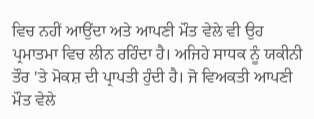ਵਿਚ ਨਹੀਂ ਆਉਂਦਾ ਅਤੇ ਆਪਣੀ ਮੌਤ ਵੇਲੇ ਵੀ ਉਹ ਪ੍ਰਮਾਤਮਾ ਵਿਚ ਲੀਨ ਰਹਿੰਦਾ ਹੈ। ਅਜਿਹੇ ਸਾਧਕ ਨੂੰ ਯਕੀਨੀ ਤੌਰ 'ਤੇ ਮੋਕਸ਼ ਦੀ ਪ੍ਰਾਪਤੀ ਹੁੰਦੀ ਹੈ। ਜੋ ਵਿਅਕਤੀ ਆਪਣੀ ਮੌਤ ਵੇਲੇ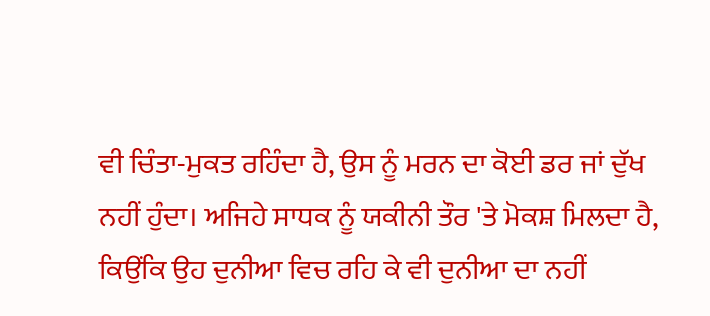ਵੀ ਚਿੰਤਾ-ਮੁਕਤ ਰਹਿੰਦਾ ਹੈ, ਉਸ ਨੂੰ ਮਰਨ ਦਾ ਕੋਈ ਡਰ ਜਾਂ ਦੁੱਖ ਨਹੀਂ ਹੁੰਦਾ। ਅਜਿਹੇ ਸਾਧਕ ਨੂੰ ਯਕੀਨੀ ਤੌਰ 'ਤੇ ਮੋਕਸ਼ ਮਿਲਦਾ ਹੈ, ਕਿਉਂਕਿ ਉਹ ਦੁਨੀਆ ਵਿਚ ਰਹਿ ਕੇ ਵੀ ਦੁਨੀਆ ਦਾ ਨਹੀਂ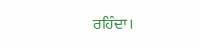ਰਹਿੰਦਾ।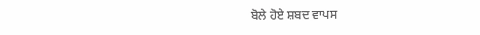ਬੋਲੇ ਹੋਏ ਸ਼ਬਦ ਵਾਪਸ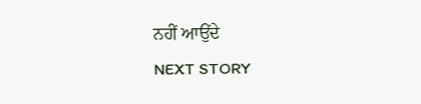ਨਹੀਂ ਆਉਂਦੇ
NEXT STORY